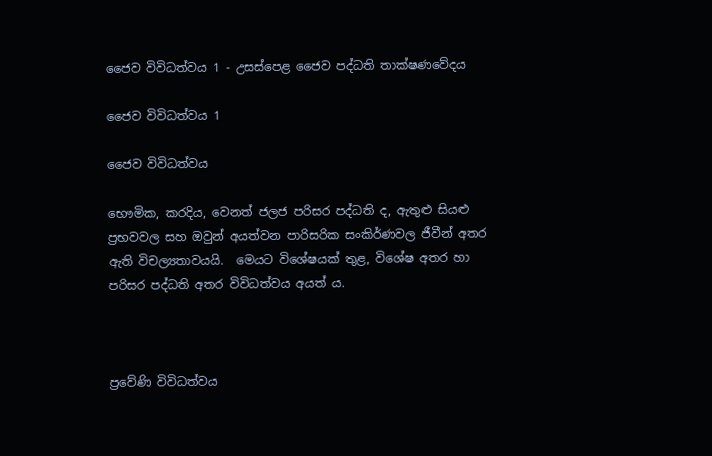ජෛව විවිධත්වය 1 - උසස්පෙළ ජෛව පද්ධති තාක්ෂණවේදය

ජෛව විවිධත්වය 1

ජෛව විවිධත්වය

භෞමික, කරදිය, වෙනත් ජලජ පරිසර පද්ධති ද, ඇතුළු සියළු ප්‍රභවවල සහ ඔවුන් අයත්වන පාරිසරික සංකිර්ණවල ජීවීන් අතර ඇති විචල්‍යතාවයයි.  මෙයට විශේෂයක් තුළ, විශේෂ අතර හා පරිසර පද්ධති අතර විවිධත්වය අයත් ය.



ප්‍රවේණි විවිධත්වය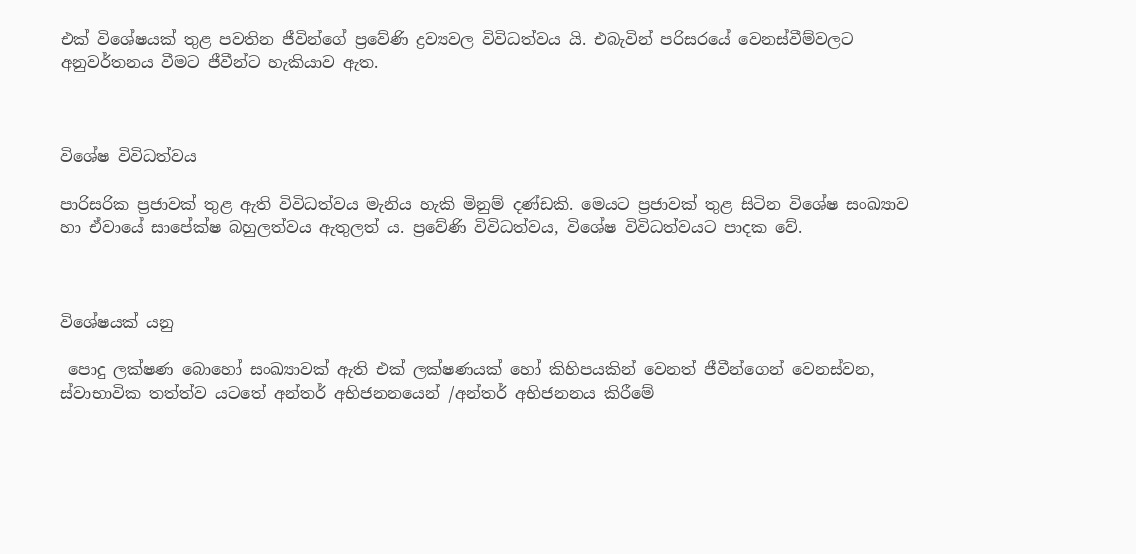එක් විශේෂයක් තුළ පවතින ජීවින්ගේ ප්‍රවේණි ද්‍රව්‍යවල විවිධත්වය යි. එබැවින් පරිසරයේ වෙනස්වීම්වලට අනුවර්තනය වීමට ජීවීන්ට හැකියාව ඇත.



විශේෂ විවිධත්වය

පාරිසරික ප්‍රජාවක් තුළ ඇති විවිධත්වය මැනිය හැකි මිනුම් දණ්ඩකි. මෙයට ප්‍රජාවක් තුළ සිටින විශේෂ සංඛ්‍යාව හා ඒවායේ සාපේක්ෂ බහුලත්වය ඇතුලත් ය. ප්‍රවේණි විවිධත්වය, විශේෂ විවිධත්වයට පාදක වේ.



විශේෂයක් යනු

 පොදු ලක්ෂණ බොහෝ සංඛ්‍යාවක් ඇති එක් ලක්ෂණයක් හෝ කිහිපයකින් වෙනත් ජීවීන්ගෙන් වෙනස්වන, ස්වාභාවික තත්ත්ව යටතේ අන්තර් අභිජනනයෙන් /අන්තර් අභිජනනය කිරීමේ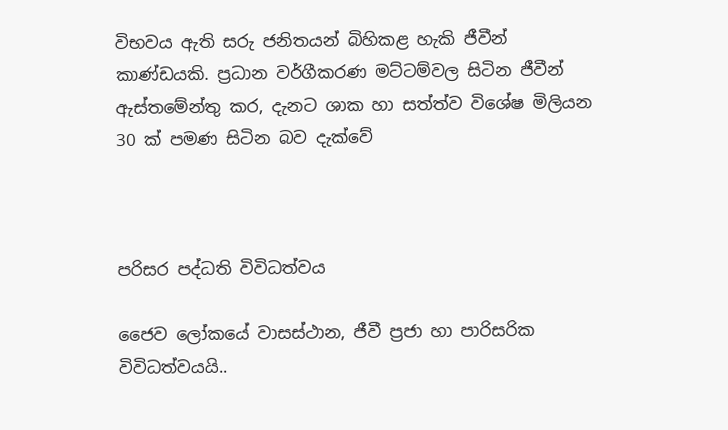විභවය ඇති සරු ජනිතයන් බිහිකළ හැකි ජීවීන් කාණ්ඩයකි. ප්‍රධාන වර්ගීකරණ මට්ටම්වල සිටින ජීවීන් ඇස්තමේන්තු කර, දැනට ශාක හා සත්ත්ව විශේෂ මිලියන 30 ක් පමණ සිටින බව දැක්වේ



පරිසර පද්ධති විවිධත්වය

ජෛව ලෝකයේ වාසස්ථාන, ජීවී ප්‍රජා හා පාරිසරික විවිධත්වයයි..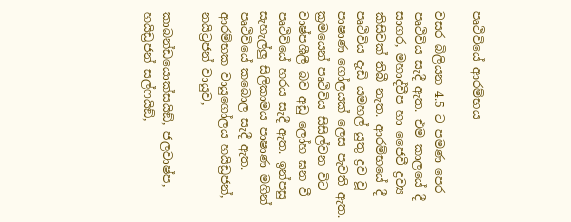පෘථිවියේ ආරම්භය

වසර බිලියන 4.5 ට පමණ පෙර පෘථිවිය සැදී ඇත. එම කාලයේ දී සාගර, මහාද්වීප හා ජෛවී ද්‍රව්‍ය කිසිවක් තිබී නැත. ආරම්භයේ දී පෘථිවිය දැඩි යමහල් යුතු ද්‍රව වූ පාෂාණ ගෝලයක් ලෙස පැවති ඇත. ක්‍රමයෙන් පෘථිවිය සිසිල්වන විට වාෂ්පශීලී බව අඩු ලෝහ ඝන වී පෘථිවියේ හරය සැදී ඇත. ඉන්පසු සැහැල්ලු සිලිකාමය පාෂාණ මගින් පෘථිවියේ කබොල සැදී ඇත. ආරම්භක වායුගෝලය හයිඩ්‍රජන්, නයිට්‍රජන් වායුව,

කාබන්ඩයොක්සයිඞ්, ජලවාෂ්ප, හයිඩ්‍රජන් සල්ෆයිඞ්,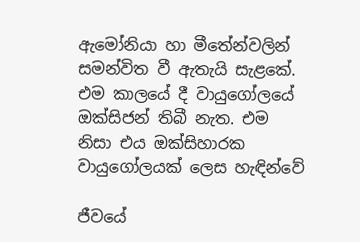ඇමෝනියා හා මීතේන්වලින් සමන්විත වී ඇතැයි සැළකේ. එම කාලයේ දී වායුගෝලයේ ඔක්සිජන් තිබී නැත. එම නිසා එය ඔක්සිහාරක වායුගෝලයක් ලෙස හැඳින්වේ

ජීවයේ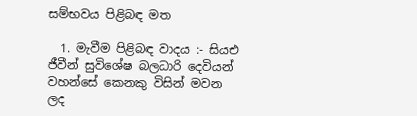සම්භවය පිළිබඳ මත

  1. මැවීම පිළිබඳ වාදය :- සියඑ ජීවීන් සුවිශේෂ බලධාරි දෙවියන් වහන්සේ කෙනකු විසින් මවන ලද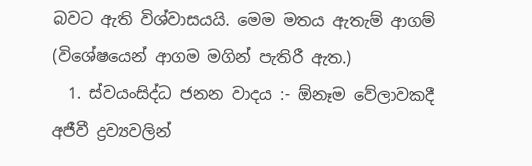බවට ඇති විශ්වාසයයි. මෙම මතය ඇතැම් ආගම් (විශේෂයෙන් ආගම මගින් පැතිරී ඇත.)
  1. ස්වයංසිද්ධ ජනන වාදය :- ඕනෑම වේලාවකදී අජීවී ද්‍රව්‍යවලින්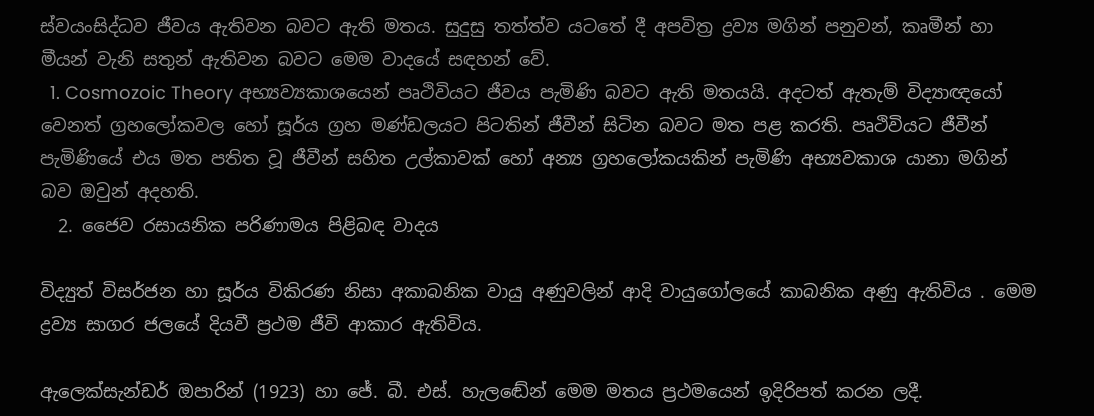ස්වයංසිද්ධව ජීවය ඇතිවන බවට ඇති මතය. සුදුසු තත්ත්ව යටතේ දී අපවිත්‍ර ද්‍රව්‍ය මගින් පනුවන්, කෘමීන් හා මීයන් වැනි සතුන් ඇතිවන බවට මෙම වාදයේ සඳහන් වේ.
  1. Cosmozoic Theory අභ්‍යව්‍යකාශයෙන් පෘථිවියට ජීවය පැමිණි බවට ඇති මතයයි. අදටත් ඇතැම් විද්‍යාඥයෝ වෙනත් ග්‍රහලෝකවල හෝ සූර්ය ග්‍රහ මණ්ඩලයට පිටතින් ජීවීන් සිටින බවට මත පළ කරති. පෘථිවියට ජීවීන් පැමිණියේ එය මත පතිත වූ ජීවීන් සහිත උල්කාවක් හෝ අන්‍ය ග්‍රහලෝකයකින් පැමිණි අභ්‍යවකාශ යානා මගින් බව ඔවුන් අදහති.
  2. ජෛව රසායනික පරිණාමය පිළිබඳ වාදය

විද්‍යුත් විසර්ජන හා සූර්ය විකිරණ නිසා අකාබනික වායු අණුවලින් ආදි වායුගෝලයේ කාබනික අණු ඇතිවිය . මෙම ද්‍රව්‍ය සාගර ජලයේ දියවී ප්‍රථම ජීවි ආකාර ඇතිවිය.

ඇලෙක්සැන්ඩර් ඔපාරින් (1923) හා ජේ. බී. එස්. හැලඬේන් මෙම මතය ප්‍රථමයෙන් ඉදිරිපත් කරන ලදී.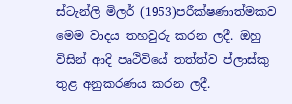ස්ටැන්ලි මිලර් (1953)පරීක්ෂණාත්මකව මෙම වාදය තහවුරු කරන ලදී. ඔහු විසින් ආදි පෘථිවියේ තත්ත්ව ප්ලාස්කු තුළ අනුකරණය කරන ලදී.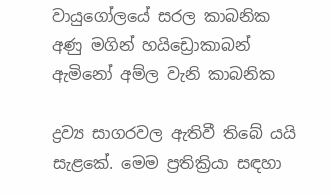වායුගෝලයේ සරල කාබනික අණු මගින් හයිඩ්‍රොකාබන් ඇමිනෝ අම්ල වැනි කාබනික

ද්‍රව්‍ය සාගරවල ඇතිවී තිබේ යයි සැළකේ. මෙම ප්‍රතික්‍රියා සඳහා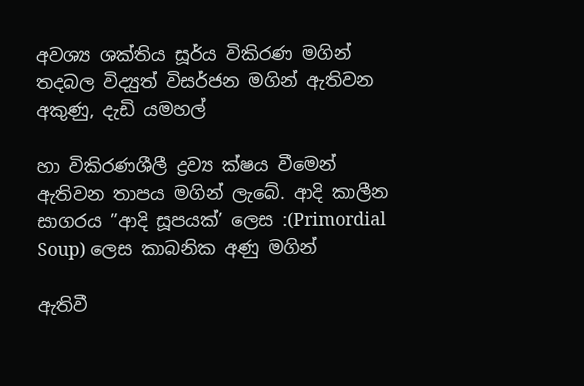අවශ්‍ය ශක්තිය සූර්ය විකිරණ මගින් තදබල විද්‍යුත් විසර්ජන මගින් ඇතිවන අකුණු, දැඩි යමහල්

හා විකිරණශීලී ද්‍රව්‍ය ක්ෂය වීමෙන් ඇතිවන තාපය මගින් ලැබේ. ආදි කාලීන සාගරය ”ආදි සූපයක්’ ලෙස :(Primordial Soup) ලෙස කාබනික අණු මගින්

ඇතිවී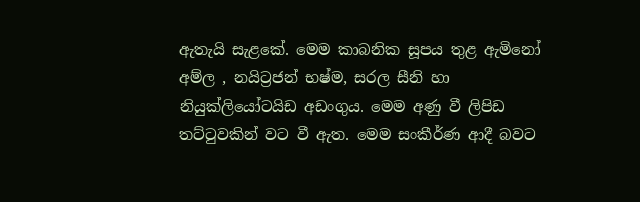ඇතැයි සැළකේ. මෙම කාබනික සූපය තුළ ඇමිනෝ අම්ල , නයිට්‍රජන් භෂ්ම, සරල සීනි හා නියුක්ලියෝටයිඩ අඩංගුය. මෙම අණු වී ලිපිඩ තට්ටුවකින් වට වී ඇත. මෙම සංකීර්ණ ආදී බවට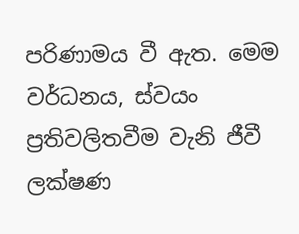පරිණාමය වී ඇත. මෙම වර්ධනය, ස්වයං ප්‍රතිවලිතවීම වැනි ජීවී ලක්ෂණ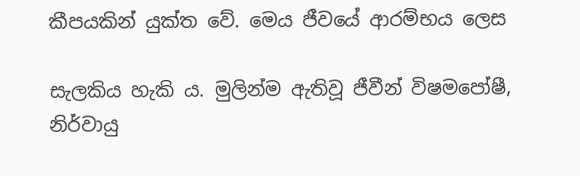කීපයකින් යුක්ත වේ. මෙය ජීවයේ ආරම්භය ලෙස

සැලකිය හැකි ය. මුලින්ම ඇතිවූ ජීවීන් විෂමපෝෂී, නිර්වායු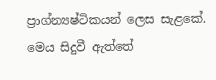ප්‍රාග්න්‍යෂ්ටිකයන් ලෙස සැළකේ. මෙය සිදුවී ඇත්තේ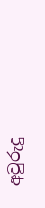අවුරුදු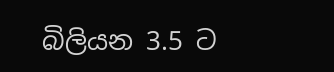බිලියන 3.5 ට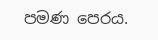පමණ පෙරය.